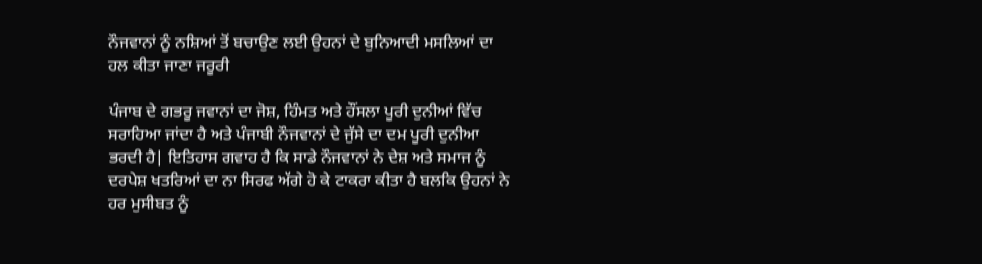ਨੌਜਵਾਨਾਂ ਨੂੰ ਨਸ਼ਿਆਂ ਤੋਂ ਬਚਾਉਣ ਲਈ ਉਹਨਾਂ ਦੇ ਬੁਨਿਆਦੀ ਮਸਲਿਆਂ ਦਾ ਹਲ ਕੀਤਾ ਜਾਣਾ ਜਰੂਰੀ

ਪੰਜਾਬ ਦੇ ਗਭਰੂ ਜਵਾਨਾਂ ਦਾ ਜੋਸ਼, ਹਿੰਮਤ ਅਤੇ ਹੌਂਸਲਾ ਪੂਰੀ ਦੁਨੀਆਂ ਵਿੱਚ ਸਰਾਹਿਆ ਜਾਂਦਾ ਹੈ ਅਤੇ ਪੰਜਾਬੀ ਨੌਜਵਾਨਾਂ ਦੇ ਜੁੱਸੇ ਦਾ ਦਮ ਪੂਰੀ ਦੁਨੀਆ ਭਰਦੀ ਹੈ| ਇਤਿਹਾਸ ਗਵਾਹ ਹੈ ਕਿ ਸਾਡੇ ਨੌਜਵਾਨਾਂ ਨੇ ਦੇਸ਼ ਅਤੇ ਸਮਾਜ ਨੂੰ ਦਰਪੇਸ਼ ਖਤਰਿਆਂ ਦਾ ਨਾ ਸਿਰਫ ਅੱਗੇ ਹੋ ਕੇ ਟਾਕਰਾ ਕੀਤਾ ਹੈ ਬਲਕਿ ਉਹਨਾਂ ਨੇ ਹਰ ਮੁਸੀਬਤ ਨੂੰ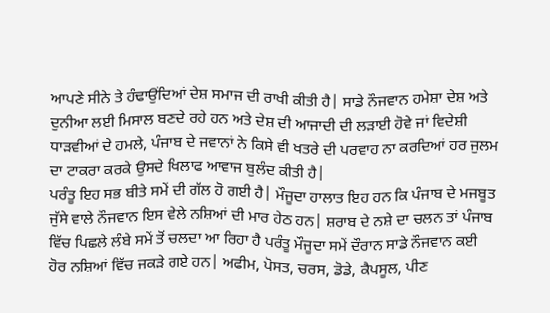ਆਪਣੇ ਸੀਨੇ ਤੇ ਹੰਢਾਉਂਦਿਆਂ ਦੇਸ਼ ਸਮਾਜ ਦੀ ਰਾਖੀ ਕੀਤੀ ਹੈ| ਸਾਡੇ ਨੌਜਵਾਨ ਹਮੇਸ਼ਾ ਦੇਸ਼ ਅਤੇ ਦੁਨੀਆ ਲਈ ਮਿਸਾਲ ਬਣਦੇ ਰਹੇ ਹਨ ਅਤੇ ਦੇਸ਼ ਦੀ ਆਜਾਦੀ ਦੀ ਲੜਾਈ ਹੋਵੇ ਜਾਂ ਵਿਦੇਸ਼ੀ ਧਾੜਵੀਆਂ ਦੇ ਹਮਲੇ, ਪੰਜਾਬ ਦੇ ਜਵਾਨਾਂ ਨੇ ਕਿਸੇ ਵੀ ਖਤਰੇ ਦੀ ਪਰਵਾਹ ਨਾ ਕਰਦਿਆਂ ਹਰ ਜੁਲਮ ਦਾ ਟਾਕਰਾ ਕਰਕੇ ਉਸਦੇ ਖਿਲਾਫ ਆਵਾਜ ਬੁਲੰਦ ਕੀਤੀ ਹੈ|
ਪਰੰਤੂ ਇਹ ਸਭ ਬੀਤੇ ਸਮੇਂ ਦੀ ਗੱਲ ਹੋ ਗਈ ਹੈ| ਮੌਜੂਦਾ ਹਾਲਾਤ ਇਹ ਹਨ ਕਿ ਪੰਜਾਬ ਦੇ ਮਜਬੂਤ ਜੁੱਸੇ ਵਾਲੇ ਨੌਜਵਾਨ ਇਸ ਵੇਲੇ ਨਸ਼ਿਆਂ ਦੀ ਮਾਰ ਹੇਠ ਹਨ| ਸ਼ਰਾਬ ਦੇ ਨਸ਼ੇ ਦਾ ਚਲਨ ਤਾਂ ਪੰਜਾਬ ਵਿੱਚ ਪਿਛਲੇ ਲੰਬੇ ਸਮੇਂ ਤੋਂ ਚਲਦਾ ਆ ਰਿਹਾ ਹੈ ਪਰੰਤੂ ਮੌਜੂਦਾ ਸਮੇਂ ਦੌਰਾਨ ਸਾਡੇ ਨੌਜਵਾਨ ਕਈ ਹੋਰ ਨਸ਼ਿਆਂ ਵਿੱਚ ਜਕੜੇ ਗਏ ਹਨ| ਅਫੀਮ, ਪੋਸਤ, ਚਰਸ, ਡੋਡੇ, ਕੈਪਸੂਲ, ਪੀਣ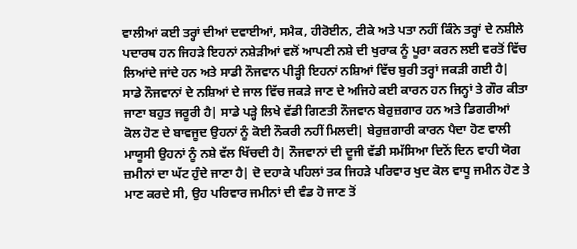ਵਾਲੀਆਂ ਕਈ ਤਰ੍ਹਾਂ ਦੀਆਂ ਦਵਾਈਆਂ, ਸਮੈਕ, ਹੀਰੋਈਨ, ਟੀਕੇ ਅਤੇ ਪਤਾ ਨਹੀਂ ਕਿੰਨੇ ਤਰ੍ਹਾਂ ਦੇ ਨਸ਼ੀਲੇ ਪਦਾਰਥ ਹਨ ਜਿਹੜੇ ਇਹਨਾਂ ਨਸ਼ੇੜੀਆਂ ਵਲੋਂ ਆਪਣੀ ਨਸ਼ੇ ਦੀ ਖੁਰਾਕ ਨੂੰ ਪੂਰਾ ਕਰਨ ਲਈ ਵਰਤੋਂ ਵਿੱਚ ਲਿਆਂਦੇ ਜਾਂਦੇ ਹਨ ਅਤੇ ਸਾਡੀ ਨੌਜਵਾਨ ਪੀੜ੍ਹੀ ਇਹਨਾਂ ਨਸ਼ਿਆਂ ਵਿੱਚ ਬੁਰੀ ਤਰ੍ਹਾਂ ਜਕੜੀ ਗਈ ਹੈ|
ਸਾਡੇ ਨੌਜਵਾਨਾਂ ਦੇ ਨਸ਼ਿਆਂ ਦੇ ਜਾਲ ਵਿੱਚ ਜਕੜੇ ਜਾਣ ਦੇ ਅਜਿਹੇ ਕਈ ਕਾਰਨ ਹਨ ਜਿਨ੍ਹਾਂ ਤੇ ਗੌਰ ਕੀਤਾ ਜਾਣਾ ਬਹੁਤ ਜਰੂਰੀ ਹੈ| ਸਾਡੇ ਪੜ੍ਹੇ ਲਿਖੇ ਵੱਡੀ ਗਿਣਤੀ ਨੌਜਵਾਨ ਬੇਰੁਜ਼ਗਾਰ ਹਨ ਅਤੇ ਡਿਗਰੀਆਂ ਕੋਲ ਹੋਣ ਦੇ ਬਾਵਜੂਦ ਉਹਨਾਂ ਨੂੰ ਕੋਈ ਨੌਕਰੀ ਨਹੀਂ ਮਿਲਦੀ| ਬੇਰੁਜ਼ਗਾਰੀ ਕਾਰਨ ਪੈਦਾ ਹੋਣ ਵਾਲੀ ਮਾਯੂਸੀ ਉਹਨਾਂ ਨੂੰ ਨਸ਼ੇ ਵੱਲ ਖਿੱਚਦੀ ਹੈ| ਨੌਜਵਾਨਾਂ ਦੀ ਦੂਜੀ ਵੱਡੀ ਸਮੱਸਿਆ ਦਿਨੋਂ ਦਿਨ ਵਾਹੀ ਯੋਗ ਜ਼ਮੀਨਾਂ ਦਾ ਘੱਟ ਹੁੰਦੇ ਜਾਣਾ ਹੈ| ਦੋ ਦਹਾਕੇ ਪਹਿਲਾਂ ਤਕ ਜਿਹੜੇ ਪਰਿਵਾਰ ਖੁਦ ਕੋਲ ਵਾਧੂ ਜਮੀਨ ਹੋਣ ਤੇ ਮਾਣ ਕਰਦੇ ਸੀ, ਉਹ ਪਰਿਵਾਰ ਜਮੀਨਾਂ ਦੀ ਵੰਡ ਹੋ ਜਾਣ ਤੋਂ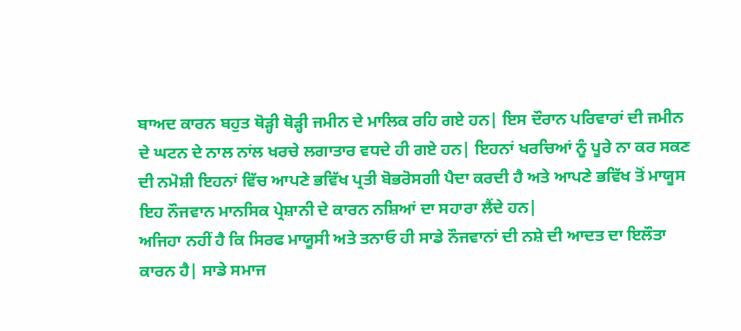ਬਾਅਦ ਕਾਰਨ ਬਹੁਤ ਥੋੜ੍ਹੀ ਥੋੜ੍ਹੀ ਜਮੀਨ ਦੇ ਮਾਲਿਕ ਰਹਿ ਗਏ ਹਨ| ਇਸ ਦੌਰਾਨ ਪਰਿਵਾਰਾਂ ਦੀ ਜਮੀਨ ਦੇ ਘਟਨ ਦੇ ਨਾਲ ਨਾਂਲ ਖਰਚੇ ਲਗਾਤਾਰ ਵਧਦੇ ਹੀ ਗਏ ਹਨ| ਇਹਨਾਂ ਖਰਚਿਆਂ ਨੂੰ ਪੂਰੇ ਨਾ ਕਰ ਸਕਣ ਦੀ ਨਮੋਸ਼ੀ ਇਹਨਾਂ ਵਿੱਚ ਆਪਣੇ ਭਵਿੱਖ ਪ੍ਰਤੀ ਬੋਭਰੋਸਗੀ ਪੈਦਾ ਕਰਦੀ ਹੈ ਅਤੇ ਆਪਣੇ ਭਵਿੱਖ ਤੋਂ ਮਾਯੂਸ ਇਹ ਨੌਜਵਾਨ ਮਾਨਸਿਕ ਪ੍ਰੇਸ਼ਾਨੀ ਦੇ ਕਾਰਨ ਨਸ਼ਿਆਂ ਦਾ ਸਹਾਰਾ ਲੈਂਦੇ ਹਨ|
ਅਜਿਹਾ ਨਹੀਂ ਹੈ ਕਿ ਸਿਰਫ ਮਾਯੂਸੀ ਅਤੇ ਤਨਾਓ ਹੀ ਸਾਡੇ ਨੌਜਵਾਨਾਂ ਦੀ ਨਸ਼ੇ ਦੀ ਆਦਤ ਦਾ ਇਲੌਤਾ ਕਾਰਨ ਹੈ| ਸਾਡੇ ਸਮਾਜ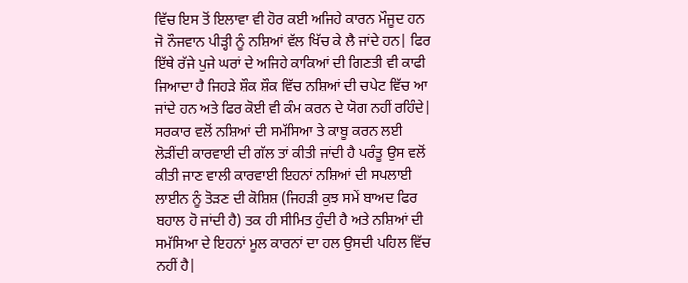ਵਿੱਚ ਇਸ ਤੋਂ ਇਲਾਵਾ ਵੀ ਹੋਰ ਕਈ ਅਜਿਹੇ ਕਾਰਨ ਮੌਜੂਦ ਹਨ ਜੋ ਨੌਜਵਾਨ ਪੀੜ੍ਹੀ ਨੂੰ ਨਸ਼ਿਆਂ ਵੱਲ ਖਿੱਚ ਕੇ ਲੈ ਜਾਂਦੇ ਹਨ| ਫਿਰ ਇੱਥੇ ਰੱਜੇ ਪੁਜੇ ਘਰਾਂ ਦੇ ਅਜਿਹੇ ਕਾਕਿਆਂ ਦੀ ਗਿਣਤੀ ਵੀ ਕਾਫੀ ਜਿਆਦਾ ਹੈ ਜਿਹੜੇ ਸ਼ੌਕ ਸ਼ੌਕ ਵਿੱਚ ਨਸ਼ਿਆਂ ਦੀ ਚਪੇਟ ਵਿੱਚ ਆ ਜਾਂਦੇ ਹਨ ਅਤੇ ਫਿਰ ਕੋਈ ਵੀ ਕੰਮ ਕਰਨ ਦੇ ਯੋਗ ਨਹੀਂ ਰਹਿੰਦੇ| ਸਰਕਾਰ ਵਲੋਂ ਨਸ਼ਿਆਂ ਦੀ ਸਮੱਸਿਆ ਤੇ ਕਾਬੂ ਕਰਨ ਲਈ ਲੋੜੀਂਦੀ ਕਾਰਵਾਈ ਦੀ ਗੱਲ ਤਾਂ ਕੀਤੀ ਜਾਂਦੀ ਹੈ ਪਰੰਤੂ ਉਸ ਵਲੋਂ ਕੀਤੀ ਜਾਣ ਵਾਲੀ ਕਾਰਵਾਈ ਇਹਨਾਂ ਨਸ਼ਿਆਂ ਦੀ ਸਪਲਾਈ ਲਾਈਨ ਨੂੰ ਤੋੜਣ ਦੀ ਕੋਸ਼ਿਸ਼ (ਜਿਹੜੀ ਕੁਝ ਸਮੇਂ ਬਾਅਦ ਫਿਰ ਬਹਾਲ ਹੋ ਜਾਂਦੀ ਹੈ) ਤਕ ਹੀ ਸੀਮਿਤ ਹੁੰਦੀ ਹੈ ਅਤੇ ਨਸ਼ਿਆਂ ਦੀ ਸਮੱਸਿਆ ਦੇ ਇਹਨਾਂ ਮੂਲ ਕਾਰਨਾਂ ਦਾ ਹਲ ਉਸਦੀ ਪਹਿਲ ਵਿੱਚ ਨਹੀਂ ਹੈ|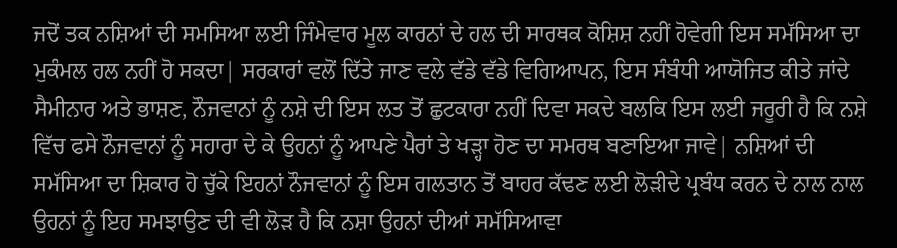ਜਦੋਂ ਤਕ ਨਸ਼ਿਆਂ ਦੀ ਸਮਸਿਆ ਲਈ ਜਿੰਮੇਵਾਰ ਮੂਲ ਕਾਰਨਾਂ ਦੇ ਹਲ ਦੀ ਸਾਰਥਕ ਕੋਸ਼ਿਸ਼ ਨਹੀਂ ਹੋਵੇਗੀ ਇਸ ਸਮੱਸਿਆ ਦਾ ਮੁਕੰਮਲ ਹਲ ਨਹੀਂ ਹੋ ਸਕਦਾ| ਸਰਕਾਰਾਂ ਵਲੋਂ ਦਿੱਤੇ ਜਾਣ ਵਲੇ ਵੱਡੇ ਵੱਡੇ ਵਿਗਿਆਪਨ, ਇਸ ਸੰਬੰਧੀ ਆਯੋਜਿਤ ਕੀਤੇ ਜਾਂਦੇ ਸੈਮੀਨਾਰ ਅਤੇ ਭਾਸ਼ਣ, ਨੌਜਵਾਨਾਂ ਨੂੰ ਨਸ਼ੇ ਦੀ ਇਸ ਲਤ ਤੋਂ ਛੁਟਕਾਰਾ ਨਹੀਂ ਦਿਵਾ ਸਕਦੇ ਬਲਕਿ ਇਸ ਲਈ ਜਰੂਰੀ ਹੈ ਕਿ ਨਸ਼ੇ ਵਿੱਚ ਫਸੇ ਨੌਜਵਾਨਾਂ ਨੂੰ ਸਹਾਰਾ ਦੇ ਕੇ ਉਹਨਾਂ ਨੂੰ ਆਪਣੇ ਪੈਰਾਂ ਤੇ ਖੜ੍ਹਾ ਹੋਣ ਦਾ ਸਮਰਥ ਬਣਾਇਆ ਜਾਵੇ| ਨਸ਼ਿਆਂ ਦੀ ਸਮੱਸਿਆ ਦਾ ਸ਼ਿਕਾਰ ਹੋ ਚੁੱਕੇ ਇਹਨਾਂ ਨੌਜਵਾਨਾਂ ਨੂੰ ਇਸ ਗਲਤਾਨ ਤੋਂ ਬਾਹਰ ਕੱਢਣ ਲਈ ਲੋੜੀਦੇ ਪ੍ਰਬੰਧ ਕਰਨ ਦੇ ਨਾਲ ਨਾਲ ਉਹਨਾਂ ਨੂੰ ਇਹ ਸਮਝਾਉਣ ਦੀ ਵੀ ਲੋੜ ਹੈ ਕਿ ਨਸ਼ਾ ਉਹਨਾਂ ਦੀਆਂ ਸਮੱਸਿਆਵਾ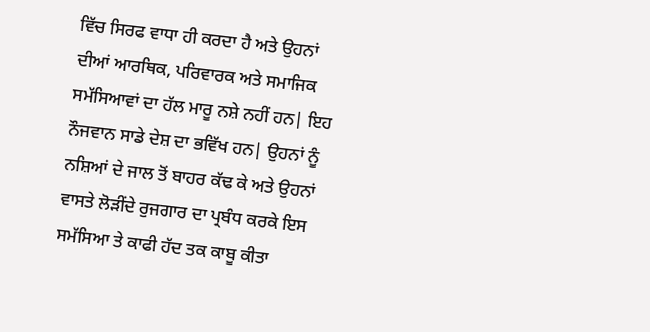ਵਿੱਚ ਸਿਰਫ ਵਾਧਾ ਹੀ ਕਰਦਾ ਹੈ ਅਤੇ ਉਹਨਾਂ ਦੀਆਂ ਆਰਥਿਕ, ਪਰਿਵਾਰਕ ਅਤੇ ਸਮਾਜਿਕ ਸਮੱਸਿਆਵਾਂ ਦਾ ਹੱਲ ਮਾਰੂ ਨਸ਼ੇ ਨਹੀਂ ਹਨ| ਇਹ ਨੌਜਵਾਨ ਸਾਡੇ ਦੇਸ਼ ਦਾ ਭਵਿੱਖ ਹਨ| ਉਹਨਾਂ ਨੂੰ ਨਸ਼ਿਆਂ ਦੇ ਜਾਲ ਤੋਂ ਬਾਹਰ ਕੱਢ ਕੇ ਅਤੇ ਉਹਨਾਂ ਵਾਸਤੇ ਲੋੜੀਂਦੇ ਰੁਜਗਾਰ ਦਾ ਪ੍ਰਬੰਧ ਕਰਕੇ ਇਸ ਸਮੱਸਿਆ ਤੇ ਕਾਫੀ ਹੱਦ ਤਕ ਕਾਬੂ ਕੀਤਾ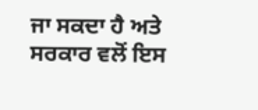ਜਾ ਸਕਦਾ ਹੈ ਅਤੇ ਸਰਕਾਰ ਵਲੋਂ ਇਸ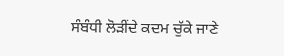ਸੰਬੰਧੀ ਲੋੜੀਂਦੇ ਕਦਮ ਚੁੱਕੇ ਜਾਣੇ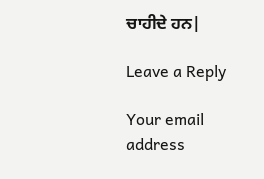ਚਾਹੀਦੇ ਹਨ|

Leave a Reply

Your email address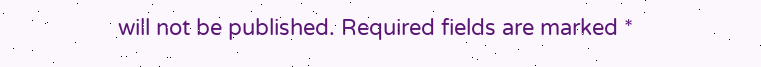will not be published. Required fields are marked *